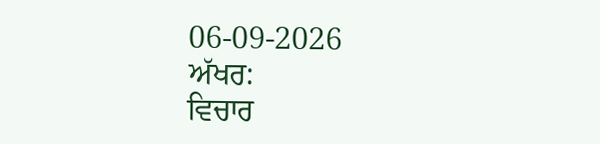06-09-2026
ਅੱਖਰ:
ਵਿਚਾਰ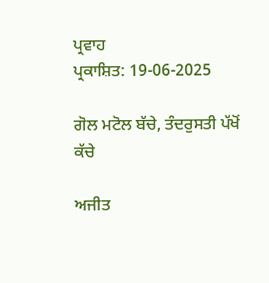ਪ੍ਰਵਾਹ
ਪ੍ਰਕਾਸ਼ਿਤ: 19-06-2025

ਗੋਲ ਮਟੋਲ ਬੱਚੇ, ਤੰਦਰੁਸਤੀ ਪੱਖੋਂ ਕੱਚੇ

ਅਜੀਤ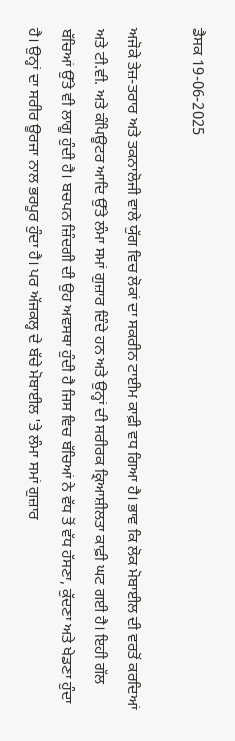ਡੈਸਕ 19-06-2025

ਅਜੋਕੇ ਤੇਜ਼-ਤਰਾਰ ਅਤੇ ਤਕਨਾਲੋਜੀ ਵਾਲੇ ਯੁੱਗ ਵਿਚ ਲੋਕਾਂ ਦਾ ਸਕਰੀਨ ਟਾਈਮ ਕਾਫ਼ੀ ਵਧ ਗਿਆ ਹੈ। ਭਾਵ ਕਿ ਲੋਕ ਮੋਬਾਈਲ ਦੀ ਵਰਤੋਂ ਕਰਦਿਆਂ ਅਤੇ ਟੀ.ਵੀ. ਅਤੇ ਕੰਪਿਊਟਰ ਆਦਿ ਉੱਤੇ ਲੰਮਾ ਸਮਾਂ ਗੁਜ਼ਾਰ ਦਿੰਦੇ ਹਨ ਅਤੇ ਉਨ੍ਹਾਂ ਦੀ ਸਰੀਰਕ ਕ੍ਰਿਆਸ਼ੀਲਤਾ ਕਾਫ਼ੀ ਘਟ ਗਈ ਹੈ। ਇਹੀ ਗੱਲ ਬੱਚਿਆਂ ਉੱਤੇ ਵੀ ਲਾਗੂ ਹੁੰਦੀ ਹੈ। ਬਚਪਨ ਜ਼ਿੰਦਗੀ ਦੀ ਉਹ ਅਵਸਥਾ ਹੁੰਦੀ ਹੈ ਜਿਸ ਵਿਚ ਬੱਚਿਆਂ ਨੇ ਵੱਧ ਤੋਂ ਵੱਧ ਹੱਸਣਾ, ਕੁੱਦਣਾ ਅਤੇ ਖੇਡਣਾ ਹੁੰਦਾ ਹੈ। ਉਨ੍ਹਾਂ ਦਾ ਸਰੀਰ ਊਰਜਾ ਨਾਲ ਭਰਪੂਰ ਹੁੰਦਾ ਹੈ। ਪਰ ਅੱਜਕਲ੍ਹ ਦੇ ਬੱਚੇ ਮੋਬਾਈਲ 'ਤੇ ਲੰਮਾ ਸਮਾਂ ਗੁਜ਼ਾਰ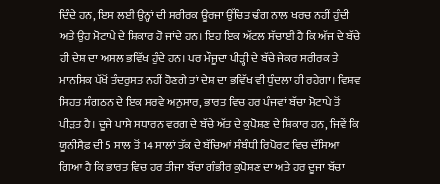ਦਿੰਦੇ ਹਨ, ਇਸ ਲਈ ਉਨ੍ਹਾਂ ਦੀ ਸਰੀਰਕ ਊਰਜਾ ਉੱਚਿਤ ਢੰਗ ਨਾਲ ਖਰਚ ਨਹੀਂ ਹੁੰਦੀ ਅਤੇ ਉਹ ਮੋਟਾਪੇ ਦੇ ਸ਼ਿਕਾਰ ਹੋ ਜਾਂਦੇ ਹਨ। ਇਹ ਇਕ ਅੱਟਲ ਸੱਚਾਈ ਹੈ ਕਿ ਅੱਜ ਦੇ ਬੱਚੇ ਹੀ ਦੇਸ਼ ਦਾ ਅਸਲ ਭਵਿੱਖ ਹੁੰਦੇ ਹਨ। ਪਰ ਮੌਜੂਦਾ ਪੀੜ੍ਹੀ ਦੇ ਬੱਚੇ ਜੇਕਰ ਸਰੀਰਕ ਤੇ ਮਾਨਸਿਕ ਪੱਖੋਂ ਤੰਦਰੁਸਤ ਨਹੀਂ ਹੋਣਗੇ ਤਾਂ ਦੇਸ਼ ਦਾ ਭਵਿੱਖ ਵੀ ਧੁੰਦਲਾ ਹੀ ਰਹੇਗਾ। ਵਿਸ਼ਵ ਸਿਹਤ ਸੰਗਠਨ ਦੇ ਇਕ ਸਰਵੇ ਅਨੁਸਾਰ, ਭਾਰਤ ਵਿਚ ਹਰ ਪੰਜਵਾਂ ਬੱਚਾ ਮੋਟਾਪੇ ਤੋਂ ਪੀੜਤ ਹੈ। ਦੂਜੇ ਪਾਸੇ ਸਧਾਰਨ ਵਰਗ ਦੇ ਬੱਚੇ ਅੱਤ ਦੇ ਕੁਪੋਸ਼ਣ ਦੇ ਸ਼ਿਕਾਰ ਹਨ, ਜਿਵੇਂ ਕਿ ਯੂਨੀਸੈਫ਼ ਦੀ 5 ਸਾਲ ਤੋਂ 14 ਸਾਲਾਂ ਤੱਕ ਦੇ ਬੱਚਿਆਂ ਸੰਬੰਧੀ ਰਿਪੋਰਟ ਵਿਚ ਦੱਸਿਆ ਗਿਆ ਹੈ ਕਿ ਭਾਰਤ ਵਿਚ ਹਰ ਤੀਜਾ ਬੱਚਾ ਗੰਭੀਰ ਕੁਪੋਸ਼ਣ ਦਾ ਅਤੇ ਹਰ ਦੂਜਾ ਬੱਚਾ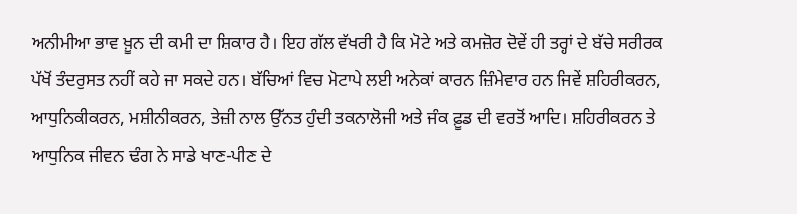ਅਨੀਮੀਆ ਭਾਵ ਖ਼ੂਨ ਦੀ ਕਮੀ ਦਾ ਸ਼ਿਕਾਰ ਹੈ। ਇਹ ਗੱਲ ਵੱਖਰੀ ਹੈ ਕਿ ਮੋਟੇ ਅਤੇ ਕਮਜ਼ੋਰ ਦੋਵੇਂ ਹੀ ਤਰ੍ਹਾਂ ਦੇ ਬੱਚੇ ਸਰੀਰਕ ਪੱਖੋਂ ਤੰਦਰੁਸਤ ਨਹੀਂ ਕਹੇ ਜਾ ਸਕਦੇ ਹਨ। ਬੱਚਿਆਂ ਵਿਚ ਮੋਟਾਪੇ ਲਈ ਅਨੇਕਾਂ ਕਾਰਨ ਜ਼ਿੰਮੇਵਾਰ ਹਨ ਜਿਵੇਂ ਸ਼ਹਿਰੀਕਰਨ, ਆਧੁਨਿਕੀਕਰਨ, ਮਸ਼ੀਨੀਕਰਨ, ਤੇਜ਼ੀ ਨਾਲ ਉੱਨਤ ਹੁੰਦੀ ਤਕਨਾਲੋਜੀ ਅਤੇ ਜੰਕ ਫ਼ੂਡ ਦੀ ਵਰਤੋਂ ਆਦਿ। ਸ਼ਹਿਰੀਕਰਨ ਤੇ ਆਧੁਨਿਕ ਜੀਵਨ ਢੰਗ ਨੇ ਸਾਡੇ ਖਾਣ-ਪੀਣ ਦੇ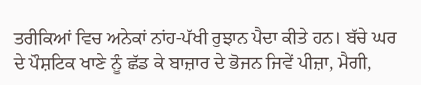ਤਰੀਕਿਆਂ ਵਿਚ ਅਨੇਕਾਂ ਨਾਂਹ-ਪੱਖੀ ਰੁਝਾਨ ਪੈਦਾ ਕੀਤੇ ਹਨ। ਬੱਚੇ ਘਰ ਦੇ ਪੌਸ਼ਟਿਕ ਖਾਣੇ ਨੂੰ ਛੱਡ ਕੇ ਬਾਜ਼ਾਰ ਦੇ ਭੋਜਨ ਜਿਵੇਂ ਪੀਜ਼ਾ, ਮੈਗੀ,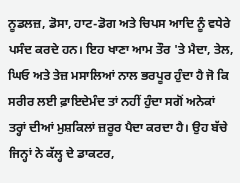ਨੂਡਲਜ਼, ਡੋਸਾ, ਹਾਟ-ਡੋਗ ਅਤੇ ਚਿਪਸ ਆਦਿ ਨੂੰ ਵਧੇਰੇ ਪਸੰਦ ਕਰਦੇ ਹਨ। ਇਹ ਖਾਣਾ ਆਮ ਤੌਰ 'ਤੇ ਮੈਦਾ, ਤੇਲ, ਘਿਓ ਅਤੇ ਤੇਜ਼ ਮਸਾਲਿਆਂ ਨਾਲ ਭਰਪੂਰ ਹੁੰਦਾ ਹੈ ਜੋ ਕਿ ਸਰੀਰ ਲਈ ਫ਼ਾਇਦੇਮੰਦ ਤਾਂ ਨਹੀਂ ਹੁੰਦਾ ਸਗੋਂ ਅਨੇਕਾਂ ਤਰ੍ਹਾਂ ਦੀਆਂ ਮੁਸ਼ਕਿਲਾਂ ਜ਼ਰੂਰ ਪੈਦਾ ਕਰਦਾ ਹੈ। ਉਹ ਬੱਚੇ ਜਿਨ੍ਹਾਂ ਨੇ ਕੱਲ੍ਹ ਦੇ ਡਾਕਟਰ,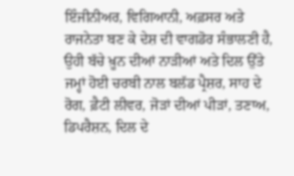ਇੰਜੀਨੀਅਰ, ਵਿਗਿਆਨੀ, ਅਫ਼ਸਰ ਅਤੇ ਰਾਜਨੇਤਾ ਬਣ ਕੇ ਦੇਸ਼ ਦੀ ਵਾਗਡੋਰ ਸੰਭਾਲਣੀ ਹੈ, ਉਹੀ ਬੱਚੇ ਖ਼ੂਨ ਦੀਆਂ ਨਾੜੀਆਂ ਅਤੇ ਦਿਲ ਉੱਤੇ ਜਮ੍ਹਾਂ ਹੋਈ ਚਰਬੀ ਨਾਲ ਬਲੱਡ ਪ੍ਰੈਸ਼ਰ, ਸਾਹ ਦੇ ਰੋਗ, ਫ਼ੈਟੀ ਲੀਵਰ, ਜੋੜਾਂ ਦੀਆਂ ਪੀੜਾਂ, ਤਣਾਅ, ਡਿਪਰੈਸ਼ਨ, ਦਿਲ ਦੇ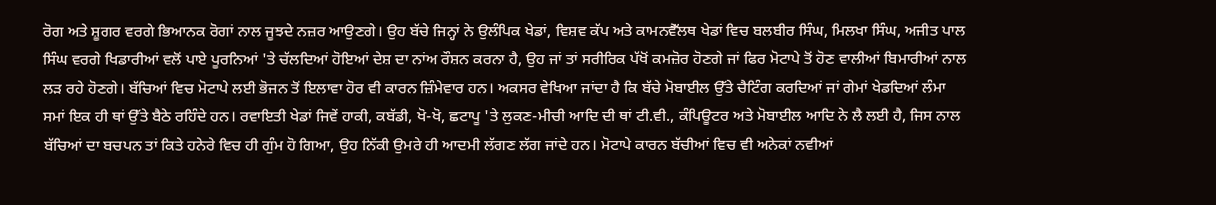ਰੋਗ ਅਤੇ ਸ਼ੂਗਰ ਵਰਗੇ ਭਿਆਨਕ ਰੋਗਾਂ ਨਾਲ ਜੂਝਦੇ ਨਜ਼ਰ ਆਉਣਗੇ। ਉਹ ਬੱਚੇ ਜਿਨ੍ਹਾਂ ਨੇ ਉਲੰਪਿਕ ਖੇਡਾਂ, ਵਿਸ਼ਵ ਕੱਪ ਅਤੇ ਕਾਮਨਵੈੱਲਥ ਖੇਡਾਂ ਵਿਚ ਬਲਬੀਰ ਸਿੰਘ, ਮਿਲਖਾ ਸਿੰਘ, ਅਜੀਤ ਪਾਲ ਸਿੰਘ ਵਰਗੇ ਖਿਡਾਰੀਆਂ ਵਲੋਂ ਪਾਏ ਪੂਰਨਿਆਂ 'ਤੇ ਚੱਲਦਿਆਂ ਹੋਇਆਂ ਦੇਸ਼ ਦਾ ਨਾਂਅ ਰੌਸ਼ਨ ਕਰਨਾ ਹੈ, ਉਹ ਜਾਂ ਤਾਂ ਸਰੀਰਿਕ ਪੱਖੋਂ ਕਮਜ਼ੋਰ ਹੋਣਗੇ ਜਾਂ ਫਿਰ ਮੋਟਾਪੇ ਤੋਂ ਹੋਣ ਵਾਲੀਆਂ ਬਿਮਾਰੀਆਂ ਨਾਲ ਲੜ ਰਹੇ ਹੋਣਗੇ। ਬੱਚਿਆਂ ਵਿਚ ਮੋਟਾਪੇ ਲਈ ਭੋਜਨ ਤੋਂ ਇਲਾਵਾ ਹੋਰ ਵੀ ਕਾਰਨ ਜ਼ਿੰਮੇਵਾਰ ਹਨ। ਅਕਸਰ ਵੇਖਿਆ ਜਾਂਦਾ ਹੈ ਕਿ ਬੱਚੇ ਮੋਬਾਈਲ ਉੱਤੇ ਚੈਟਿੰਗ ਕਰਦਿਆਂ ਜਾਂ ਗੇਮਾਂ ਖੇਡਦਿਆਂ ਲੰਮਾ ਸਮਾਂ ਇਕ ਹੀ ਥਾਂ ਉੱਤੇ ਬੈਠੇ ਰਹਿੰਦੇ ਹਨ। ਰਵਾਇਤੀ ਖੇਡਾਂ ਜਿਵੇਂ ਹਾਕੀ, ਕਬੱਡੀ, ਖੋ-ਖੋ, ਛਟਾਪੂ 'ਤੇ ਲੁਕਣ-ਮੀਚੀ ਆਦਿ ਦੀ ਥਾਂ ਟੀ.ਵੀ., ਕੰਪਿਊਟਰ ਅਤੇ ਮੋਬਾਈਲ ਆਦਿ ਨੇ ਲੈ ਲਈ ਹੈ, ਜਿਸ ਨਾਲ ਬੱਚਿਆਂ ਦਾ ਬਚਪਨ ਤਾਂ ਕਿਤੇ ਹਨੇਰੇ ਵਿਚ ਹੀ ਗੁੰਮ ਹੋ ਗਿਆ, ਉਹ ਨਿੱਕੀ ਉਮਰੇ ਹੀ ਆਦਮੀ ਲੱਗਣ ਲੱਗ ਜਾਂਦੇ ਹਨ। ਮੋਟਾਪੇ ਕਾਰਨ ਬੱਚੀਆਂ ਵਿਚ ਵੀ ਅਨੇਕਾਂ ਨਵੀਆਂ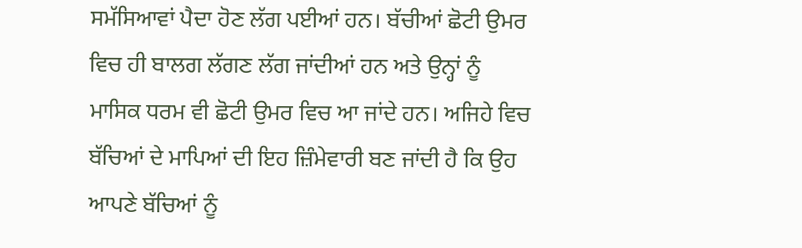ਸਮੱਸਿਆਵਾਂ ਪੈਦਾ ਹੋਣ ਲੱਗ ਪਈਆਂ ਹਨ। ਬੱਚੀਆਂ ਛੋਟੀ ਉਮਰ ਵਿਚ ਹੀ ਬਾਲਗ ਲੱਗਣ ਲੱਗ ਜਾਂਦੀਆਂ ਹਨ ਅਤੇ ਉਨ੍ਹਾਂ ਨੂੰ ਮਾਸਿਕ ਧਰਮ ਵੀ ਛੋਟੀ ਉਮਰ ਵਿਚ ਆ ਜਾਂਦੇ ਹਨ। ਅਜਿਹੇ ਵਿਚ ਬੱਚਿਆਂ ਦੇ ਮਾਪਿਆਂ ਦੀ ਇਹ ਜ਼ਿੰਮੇਵਾਰੀ ਬਣ ਜਾਂਦੀ ਹੈ ਕਿ ਉਹ ਆਪਣੇ ਬੱਚਿਆਂ ਨੂੰ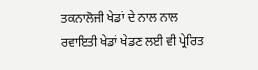ਤਕਨਾਲੋਜੀ ਖੇਡਾਂ ਦੇ ਨਾਲ ਨਾਲ ਰਵਾਇਤੀ ਖੇਡਾਂ ਖੇਡਣ ਲਈ ਵੀ ਪ੍ਰੇਰਿਤ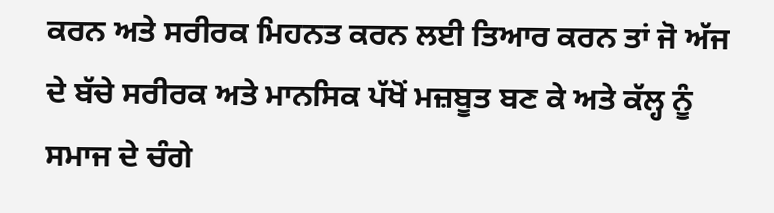ਕਰਨ ਅਤੇ ਸਰੀਰਕ ਮਿਹਨਤ ਕਰਨ ਲਈ ਤਿਆਰ ਕਰਨ ਤਾਂ ਜੋ ਅੱਜ ਦੇ ਬੱਚੇ ਸਰੀਰਕ ਅਤੇ ਮਾਨਸਿਕ ਪੱਖੋਂ ਮਜ਼ਬੂਤ ਬਣ ਕੇ ਅਤੇ ਕੱਲ੍ਹ ਨੂੰ ਸਮਾਜ ਦੇ ਚੰਗੇ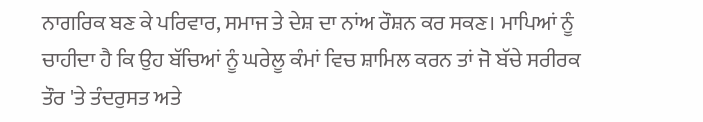ਨਾਗਰਿਕ ਬਣ ਕੇ ਪਰਿਵਾਰ, ਸਮਾਜ ਤੇ ਦੇਸ਼ ਦਾ ਨਾਂਅ ਰੌਸ਼ਨ ਕਰ ਸਕਣ। ਮਾਪਿਆਂ ਨੂੰ ਚਾਹੀਦਾ ਹੈ ਕਿ ਉਹ ਬੱਚਿਆਂ ਨੂੰ ਘਰੇਲੂ ਕੰਮਾਂ ਵਿਚ ਸ਼ਾਮਿਲ ਕਰਨ ਤਾਂ ਜੋ ਬੱਚੇ ਸਰੀਰਕ ਤੌਰ 'ਤੇ ਤੰਦਰੁਸਤ ਅਤੇ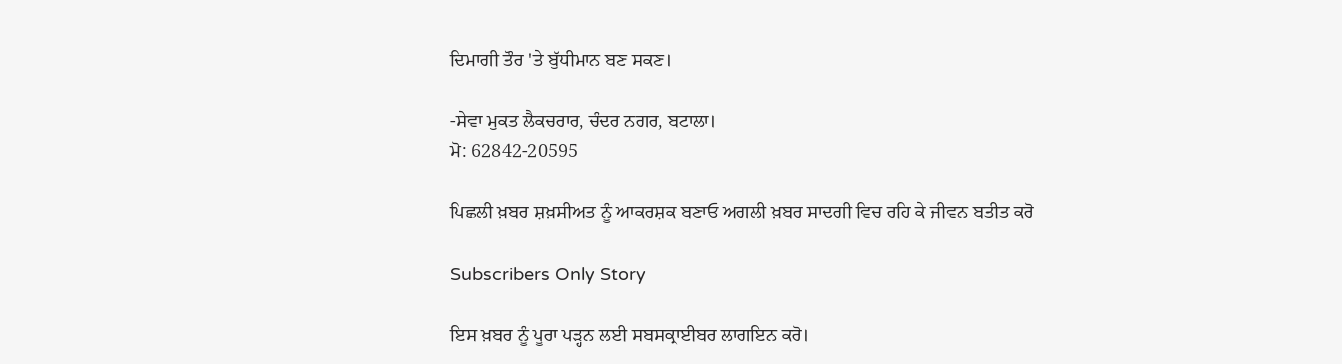ਦਿਮਾਗੀ ਤੌਰ 'ਤੇ ਬੁੱਧੀਮਾਨ ਬਣ ਸਕਣ।

-ਸੇਵਾ ਮੁਕਤ ਲੈਕਚਰਾਰ, ਚੰਦਰ ਨਗਰ, ਬਟਾਲਾ।
ਮੋ: 62842-20595

ਪਿਛਲੀ ਖ਼ਬਰ ਸ਼ਖ਼ਸੀਅਤ ਨੂੰ ਆਕਰਸ਼ਕ ਬਣਾਓ ਅਗਲੀ ਖ਼ਬਰ ਸਾਦਗੀ ਵਿਚ ਰਹਿ ਕੇ ਜੀਵਨ ਬਤੀਤ ਕਰੋ

Subscribers Only Story

ਇਸ ਖ਼ਬਰ ਨੂੰ ਪੂਰਾ ਪੜ੍ਹਨ ਲਈ ਸਬਸਕ੍ਰਾਈਬਰ ਲਾਗਇਨ ਕਰੋ।